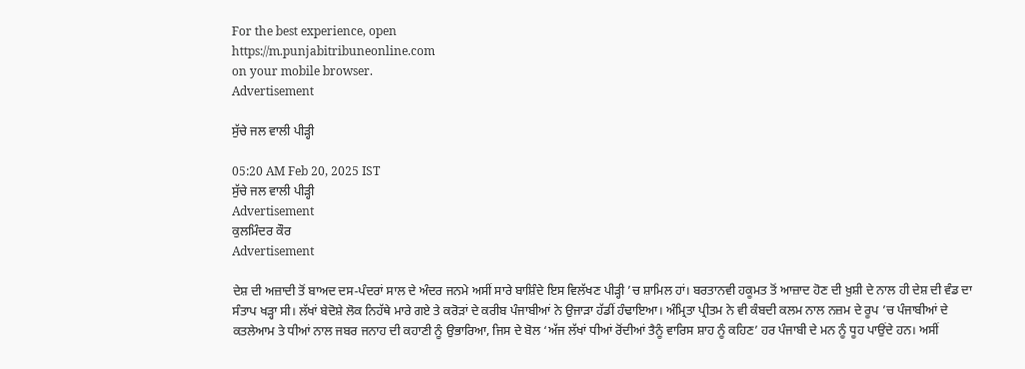For the best experience, open
https://m.punjabitribuneonline.com
on your mobile browser.
Advertisement

ਸੁੱਚੇ ਜਲ ਵਾਲੀ ਪੀੜ੍ਹੀ

05:20 AM Feb 20, 2025 IST
ਸੁੱਚੇ ਜਲ ਵਾਲੀ ਪੀੜ੍ਹੀ
Advertisement
ਕੁਲਮਿੰਦਰ ਕੌਰ
Advertisement

ਦੇਸ਼ ਦੀ ਅਜ਼ਾਦੀ ਤੋਂ ਬਾਅਦ ਦਸ-ਪੰਦਰਾਂ ਸਾਲ ਦੇ ਅੰਦਰ ਜਨਮੇ ਅਸੀਂ ਸਾਰੇ ਬਾਸ਼ਿੰਦੇ ਇਸ ਵਿਲੱਖਣ ਪੀੜ੍ਹੀ ’ਚ ਸ਼ਾਮਿਲ ਹਾਂ। ਬਰਤਾਨਵੀ ਹਕੂਮਤ ਤੋਂ ਆਜ਼ਾਦ ਹੋਣ ਦੀ ਖ਼ੁਸ਼ੀ ਦੇ ਨਾਲ ਹੀ ਦੇਸ਼ ਦੀ ਵੰਡ ਦਾ ਸੰਤਾਪ ਖੜ੍ਹਾ ਸੀ। ਲੱਖਾਂ ਬੇਦੋਸ਼ੇ ਲੋਕ ਨਿਹੱਥੇ ਮਾਰੇ ਗਏ ਤੇ ਕਰੋੜਾਂ ਦੇ ਕਰੀਬ ਪੰਜਾਬੀਆਂ ਨੇ ਉਜਾੜਾ ਹੱਡੀਂ ਹੰਢਾਇਆ। ਅੰਮ੍ਰਿਤਾ ਪ੍ਰੀਤਮ ਨੇ ਵੀ ਕੰਬਦੀ ਕਲਮ ਨਾਲ ਨਜ਼ਮ ਦੇ ਰੂਪ ’ਚ ਪੰਜਾਬੀਆਂ ਦੇ ਕਤਲੇਆਮ ਤੇ ਧੀਆਂ ਨਾਲ ਜਬਰ ਜਨਾਹ ਦੀ ਕਹਾਣੀ ਨੂੰ ਉਭਾਰਿਆ, ਜਿਸ ਦੇ ਬੋਲ ‘ਅੱਜ ਲੱਖਾਂ ਧੀਆਂ ਰੋਂਦੀਆਂ ਤੈਨੂੰ ਵਾਰਿਸ ਸ਼ਾਹ ਨੂੰ ਕਹਿਣ’ ਹਰ ਪੰਜਾਬੀ ਦੇ ਮਨ ਨੂੰ ਧੂਹ ਪਾਉਂਦੇ ਹਨ। ਅਸੀਂ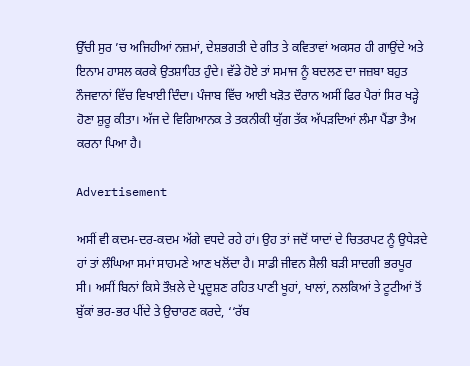ਉੱਚੀ ਸੁਰ ’ਚ ਅਜਿਹੀਆਂ ਨਜ਼ਮਾਂ, ਦੇਸ਼ਭਗਤੀ ਦੇ ਗੀਤ ਤੇ ਕਵਿਤਾਵਾਂ ਅਕਸਰ ਹੀ ਗਾਉਂਦੇ ਅਤੇ ਇਨਾਮ ਹਾਸਲ ਕਰਕੇ ਉਤਸ਼ਾਹਿਤ ਹੁੰਦੇ। ਵੱਡੇ ਹੋਏ ਤਾਂ ਸਮਾਜ ਨੂੰ ਬਦਲਣ ਦਾ ਜਜ਼ਬਾ ਬਹੁਤ ਨੌਜਵਾਨਾਂ ਵਿੱਚ ਵਿਖਾਈ ਦਿੰਦਾ। ਪੰਜਾਬ ਵਿੱਚ ਆਈ ਖੜੋਤ ਦੌਰਾਨ ਅਸੀਂ ਫਿਰ ਪੈਰਾਂ ਸਿਰ ਖੜ੍ਹੇ ਹੋਣਾ ਸ਼ੁਰੂ ਕੀਤਾ। ਅੱਜ ਦੇ ਵਿਗਿਆਨਕ ਤੇ ਤਕਨੀਕੀ ਯੁੱਗ ਤੱਕ ਅੱਪੜਦਿਆਂ ਲੰਮਾ ਪੈਂਡਾ ਤੈਅ ਕਰਨਾ ਪਿਆ ਹੈ।

Advertisement

ਅਸੀਂ ਵੀ ਕਦਮ-ਦਰ-ਕਦਮ ਅੱਗੇ ਵਧਦੇ ਰਹੇ ਹਾਂ। ਉਹ ਤਾਂ ਜਦੋਂ ਯਾਦਾਂ ਦੇ ਚਿਤਰਪਟ ਨੂੰ ਉਧੇੜਦੇ ਹਾਂ ਤਾਂ ਲੰਘਿਆ ਸਮਾਂ ਸਾਹਮਣੇ ਆਣ ਖਲੋਂਦਾ ਹੈ। ਸਾਡੀ ਜੀਵਨ ਸ਼ੈਲੀ ਬੜੀ ਸਾਦਗੀ ਭਰਪੂਰ ਸੀ। ਅਸੀਂ ਬਿਨਾਂ ਕਿਸੇ ਤੌਖ਼ਲੇ ਦੇ ਪ੍ਰਦੂਸ਼ਣ ਰਹਿਤ ਪਾਣੀ ਖੂਹਾਂ, ਖਾਲਾਂ, ਨਲਕਿਆਂ ਤੇ ਟੂਟੀਆਂ ਤੋਂ ਬੁੱਕਾਂ ਭਰ-ਭਰ ਪੀਂਦੇ ਤੇ ਉਚਾਰਣ ਕਰਦੇ, ‘‘ਰੱਬ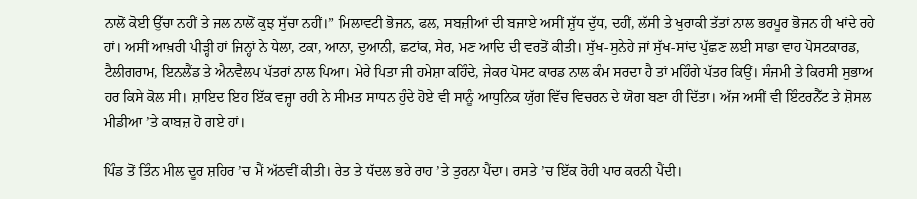ਨਾਲੋਂ ਕੋਈ ਉੱਚਾ ਨਹੀਂ ਤੇ ਜਲ ਨਾਲੋਂ ਕੁਝ ਸੁੱਚਾ ਨਹੀਂ।” ਮਿਲਾਵਟੀ ਭੋਜਨ, ਫਲ, ਸਬਜ਼ੀਆਂ ਦੀ ਬਜਾਏ ਅਸੀਂ ਸ਼ੁੱਧ ਦੁੱਧ, ਦਹੀਂ, ਲੱਸੀ ਤੇ ਖੁਰਾਕੀ ਤੱਤਾਂ ਨਾਲ ਭਰਪੂਰ ਭੋਜਨ ਹੀ ਖਾਂਦੇ ਰਹੇ ਹਾਂ। ਅਸੀਂ ਆਖ਼ਰੀ ਪੀੜ੍ਹੀ ਹਾਂ ਜਿਨ੍ਹਾਂ ਨੇ ਧੇਲਾ, ਟਕਾ, ਆਨਾ, ਦੁਆਨੀ, ਛਟਾਂਕ, ਸੇਰ, ਮਣ ਆਦਿ ਦੀ ਵਰਤੋਂ ਕੀਤੀ। ਸੁੱਖ-ਸੁਨੇਹੇ ਜਾਂ ਸੁੱਖ-ਸਾਂਦ ਪੁੱਛਣ ਲਈ ਸਾਡਾ ਵਾਹ ਪੋਸਟਕਾਰਡ, ਟੈਲੀਗਰਾਮ, ਇਨਲੈਂਡ ਤੇ ਐਨਵੈਲਪ ਪੱਤਰਾਂ ਨਾਲ ਪਿਆ। ਮੇਰੇ ਪਿਤਾ ਜੀ ਹਮੇਸ਼ਾ ਕਹਿੰਦੇ, ਜੇਕਰ ਪੋਸਟ ਕਾਰਡ ਨਾਲ ਕੰਮ ਸਰਦਾ ਹੈ ਤਾਂ ਮਹਿੰਗੇ ਪੱਤਰ ਕਿਉਂ। ਸੰਜਮੀ ਤੇ ਕਿਰਸੀ ਸੁਭਾਅ ਹਰ ਕਿਸੇ ਕੋਲ ਸੀ। ਸ਼ਾਇਦ ਇਹ ਇੱਕ ਵਜ੍ਹਾ ਰਹੀ ਨੇ ਸੀਮਤ ਸਾਧਨ ਹੁੰਦੇ ਹੋਏ ਵੀ ਸਾਨੂੰ ਆਧੁਨਿਕ ਯੁੱਗ ਵਿੱਚ ਵਿਚਰਨ ਦੇ ਯੋਗ ਬਣਾ ਹੀ ਦਿੱਤਾ। ਅੱਜ ਅਸੀਂ ਵੀ ਇੰਟਰਨੈੱਟ ਤੇ ਸ਼ੋਸਲ ਮੀਡੀਆ ’ਤੇ ਕਾਬਜ਼ ਹੋ ਗਏ ਹਾਂ।

ਪਿੰਡ ਤੋਂ ਤਿੰਨ ਮੀਲ ਦੂਰ ਸ਼ਹਿਰ ’ਚ ਮੈਂ ਅੱਠਵੀਂ ਕੀਤੀ। ਰੇਤ ਤੇ ਧੱਦਲ ਭਰੇ ਰਾਹ ’ਤੇ ਤੁਰਨਾ ਪੈਂਦਾ। ਰਸਤੇ ’ਚ ਇੱਕ ਰੋਹੀ ਪਾਰ ਕਰਨੀ ਪੈਂਦੀ।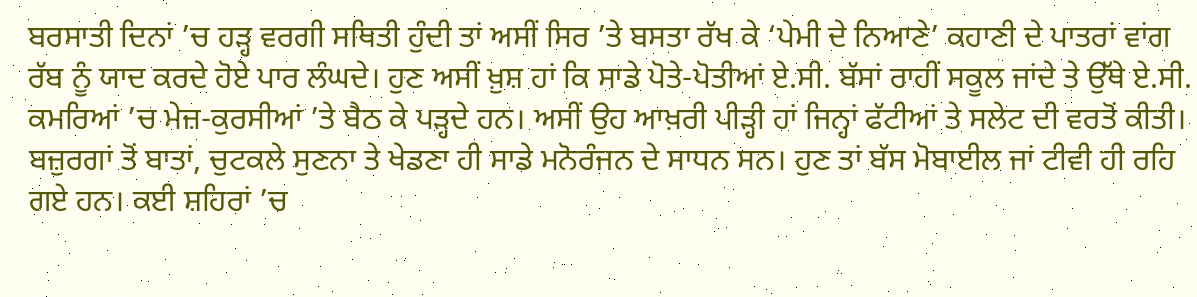ਬਰਸਾਤੀ ਦਿਨਾਂ ’ਚ ਹੜ੍ਹ ਵਰਗੀ ਸਥਿਤੀ ਹੁੰਦੀ ਤਾਂ ਅਸੀਂ ਸਿਰ ’ਤੇ ਬਸਤਾ ਰੱਖ ਕੇ ‘ਪੇਮੀ ਦੇ ਨਿਆਣੇ’ ਕਹਾਣੀ ਦੇ ਪਾਤਰਾਂ ਵਾਂਗ ਰੱਬ ਨੂੰ ਯਾਦ ਕਰਦੇ ਹੋਏ ਪਾਰ ਲੰਘਦੇ। ਹੁਣ ਅਸੀਂ ਖ਼ੁਸ਼ ਹਾਂ ਕਿ ਸਾਡੇ ਪੋਤੇ-ਪੋਤੀਆਂ ਏ.ਸੀ. ਬੱਸਾਂ ਰਾਹੀਂ ਸਕੂਲ ਜਾਂਦੇ ਤੇ ਉੱਥੇ ਏ.ਸੀ. ਕਮਰਿਆਂ ’ਚ ਮੇਜ਼-ਕੁਰਸੀਆਂ ’ਤੇ ਬੈਠ ਕੇ ਪੜ੍ਹਦੇ ਹਨ। ਅਸੀਂ ਉਹ ਆਖ਼ਰੀ ਪੀੜ੍ਹੀ ਹਾਂ ਜਿਨ੍ਹਾਂ ਫੱਟੀਆਂ ਤੇ ਸਲੇਟ ਦੀ ਵਰਤੋਂ ਕੀਤੀ। ਬਜ਼ੁਰਗਾਂ ਤੋਂ ਬਾਤਾਂ, ਚੁਟਕਲੇ ਸੁਣਨਾ ਤੇ ਖੇਡਣਾ ਹੀ ਸਾਡੇ ਮਨੋਰੰਜਨ ਦੇ ਸਾਧਨ ਸਨ। ਹੁਣ ਤਾਂ ਬੱਸ ਮੋਬਾਈਲ ਜਾਂ ਟੀਵੀ ਹੀ ਰਹਿ ਗਏ ਹਨ। ਕਈ ਸ਼ਹਿਰਾਂ ’ਚ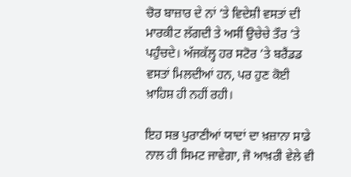ਚੋਰ ਬਾਜ਼ਾਰ ਦੇ ਨਾਂ ’ਤੇ ਵਿਦੇਸ਼ੀ ਵਸਤਾਂ ਦੀ ਮਾਰਕੀਟ ਲੱਗਦੀ ਤੇ ਅਸੀਂ ਉਚੇਚੇ ਤੌਰ ’ਤੇ ਪਹੁੰਚਦੇ। ਅੱਜਕੱਲ੍ਹ ਹਰ ਸਟੋਰ ’ਤੇ ਬਰੈਂਡਡ ਵਸਤਾਂ ਮਿਲਦੀਆਂ ਹਨ, ਪਰ ਹੁਣ ਕੋਈ ਖ਼ਾਹਿਸ਼ ਹੀ ਨਹੀਂ ਰਹੀ।

ਇਹ ਸਭ ਪੁਰਾਣੀਆਂ ਯਾਦਾਂ ਦਾ ਖ਼ਜ਼ਾਨਾ ਸਾਡੇ ਨਾਲ ਹੀ ਸਿਮਟ ਜਾਵੇਗਾ, ਜੋ ਆਖ਼ਰੀ ਵੇਲੇ ਵੀ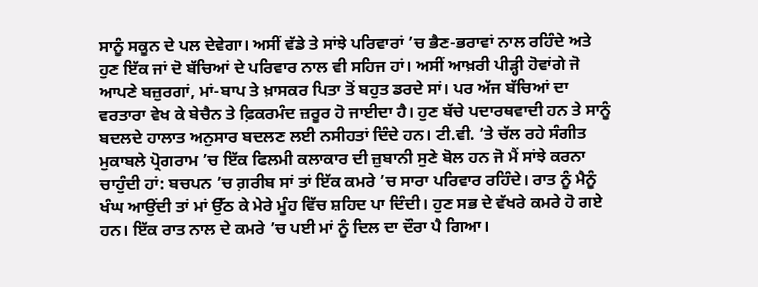ਸਾਨੂੰ ਸਕੂਨ ਦੇ ਪਲ ਦੇਵੇਗਾ। ਅਸੀਂ ਵੱਡੇ ਤੇ ਸਾਂਝੇ ਪਰਿਵਾਰਾਂ ’ਚ ਭੈਣ-ਭਰਾਵਾਂ ਨਾਲ ਰਹਿੰਦੇ ਅਤੇ ਹੁਣ ਇੱਕ ਜਾਂ ਦੋ ਬੱਚਿਆਂ ਦੇ ਪਰਿਵਾਰ ਨਾਲ ਵੀ ਸਹਿਜ ਹਾਂ। ਅਸੀਂ ਆਖ਼ਰੀ ਪੀੜ੍ਹੀ ਹੋਵਾਂਗੇ ਜੋ ਆਪਣੇ ਬਜ਼ੁਰਗਾਂ, ਮਾਂ-ਬਾਪ ਤੇ ਖ਼ਾਸਕਰ ਪਿਤਾ ਤੋਂ ਬਹੁਤ ਡਰਦੇ ਸਾਂ। ਪਰ ਅੱਜ ਬੱਚਿਆਂ ਦਾ ਵਰਤਾਰਾ ਵੇਖ ਕੇ ਬੇਚੈਨ ਤੇ ਫ਼ਿਕਰਮੰਦ ਜ਼ਰੂਰ ਹੋ ਜਾਈਦਾ ਹੈ। ਹੁਣ ਬੱਚੇ ਪਦਾਰਥਵਾਦੀ ਹਨ ਤੇ ਸਾਨੂੰ ਬਦਲਦੇ ਹਾਲਾਤ ਅਨੁਸਾਰ ਬਦਲਣ ਲਈ ਨਸੀਹਤਾਂ ਦਿੰਦੇ ਹਨ। ਟੀ.ਵੀ. ’ਤੇ ਚੱਲ ਰਹੇ ਸੰਗੀਤ ਮੁਕਾਬਲੇ ਪ੍ਰੋਗਰਾਮ ’ਚ ਇੱਕ ਫਿਲਮੀ ਕਲਾਕਾਰ ਦੀ ਜ਼ੁਬਾਨੀ ਸੁਣੇ ਬੋਲ ਹਨ ਜੋ ਮੈਂ ਸਾਂਝੇ ਕਰਨਾ ਚਾਹੁੰਦੀ ਹਾਂ: ਬਚਪਨ ’ਚ ਗ਼ਰੀਬ ਸਾਂ ਤਾਂ ਇੱਕ ਕਮਰੇ ’ਚ ਸਾਰਾ ਪਰਿਵਾਰ ਰਹਿੰਦੇ। ਰਾਤ ਨੂੰ ਮੈਨੂੰ ਖੰਘ ਆਉਂਦੀ ਤਾਂ ਮਾਂ ਉੱਠ ਕੇ ਮੇਰੇ ਮੂੰਹ ਵਿੱਚ ਸ਼ਹਿਦ ਪਾ ਦਿੰਦੀ। ਹੁਣ ਸਭ ਦੇ ਵੱਖਰੇ ਕਮਰੇ ਹੋ ਗਏ ਹਨ। ਇੱਕ ਰਾਤ ਨਾਲ ਦੇ ਕਮਰੇ ’ਚ ਪਈ ਮਾਂ ਨੂੰ ਦਿਲ ਦਾ ਦੌਰਾ ਪੈ ਗਿਆ।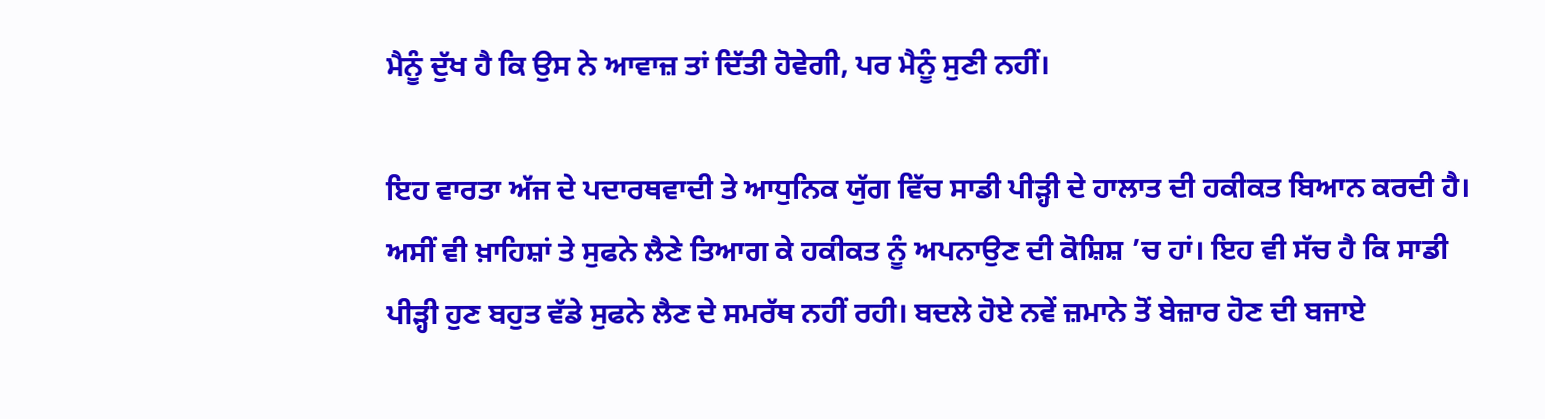ਮੈਨੂੰ ਦੁੱਖ ਹੈ ਕਿ ਉਸ ਨੇ ਆਵਾਜ਼ ਤਾਂ ਦਿੱਤੀ ਹੋਵੇਗੀ, ਪਰ ਮੈਨੂੰ ਸੁਣੀ ਨਹੀਂ।

ਇਹ ਵਾਰਤਾ ਅੱਜ ਦੇ ਪਦਾਰਥਵਾਦੀ ਤੇ ਆਧੁਨਿਕ ਯੁੱਗ ਵਿੱਚ ਸਾਡੀ ਪੀੜ੍ਹੀ ਦੇ ਹਾਲਾਤ ਦੀ ਹਕੀਕਤ ਬਿਆਨ ਕਰਦੀ ਹੈ। ਅਸੀਂ ਵੀ ਖ਼ਾਹਿਸ਼ਾਂ ਤੇ ਸੁਫਨੇ ਲੈਣੇ ਤਿਆਗ ਕੇ ਹਕੀਕਤ ਨੂੰ ਅਪਨਾਉਣ ਦੀ ਕੋਸ਼ਿਸ਼ ’ਚ ਹਾਂ। ਇਹ ਵੀ ਸੱਚ ਹੈ ਕਿ ਸਾਡੀ ਪੀੜ੍ਹੀ ਹੁਣ ਬਹੁਤ ਵੱਡੇ ਸੁਫਨੇ ਲੈਣ ਦੇ ਸਮਰੱਥ ਨਹੀਂ ਰਹੀ। ਬਦਲੇ ਹੋਏ ਨਵੇਂ ਜ਼ਮਾਨੇ ਤੋਂ ਬੇਜ਼ਾਰ ਹੋਣ ਦੀ ਬਜਾਏ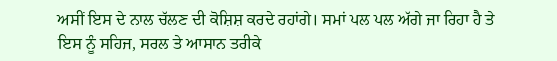ਅਸੀਂ ਇਸ ਦੇ ਨਾਲ ਚੱਲਣ ਦੀ ਕੋਸ਼ਿਸ਼ ਕਰਦੇ ਰਹਾਂਗੇ। ਸਮਾਂ ਪਲ ਪਲ ਅੱਗੇ ਜਾ ਰਿਹਾ ਹੈ ਤੇ ਇਸ ਨੂੰ ਸਹਿਜ, ਸਰਲ ਤੇ ਆਸਾਨ ਤਰੀਕੇ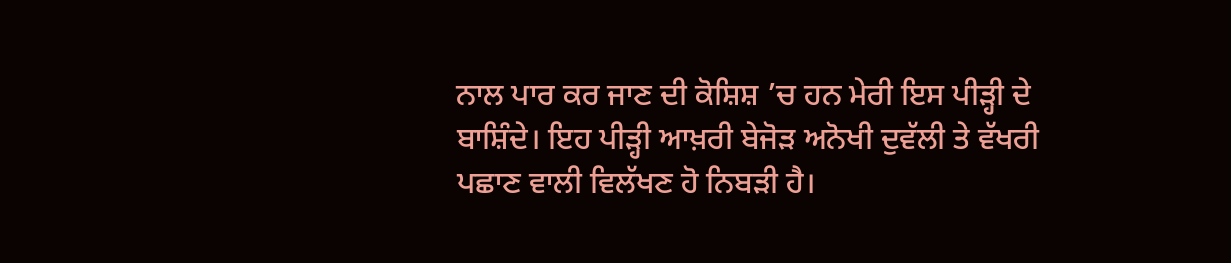ਨਾਲ ਪਾਰ ਕਰ ਜਾਣ ਦੀ ਕੋਸ਼ਿਸ਼ ’ਚ ਹਨ ਮੇਰੀ ਇਸ ਪੀੜ੍ਹੀ ਦੇ ਬਾਸ਼ਿੰਦੇ। ਇਹ ਪੀੜ੍ਹੀ ਆਖ਼ਰੀ ਬੇਜੋੜ ਅਨੋਖੀ ਦੁਵੱਲੀ ਤੇ ਵੱਖਰੀ ਪਛਾਣ ਵਾਲੀ ਵਿਲੱਖਣ ਹੋ ਨਿਬੜੀ ਹੈ।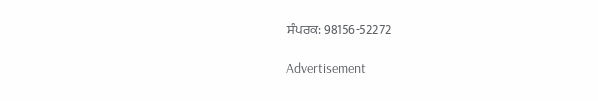ਸੰਪਰਕ: 98156-52272

Advertisement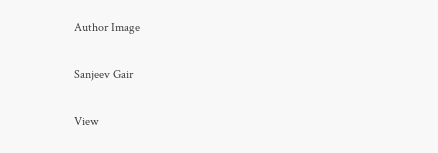Author Image

Sanjeev Gair

View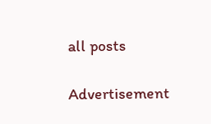all posts

Advertisement